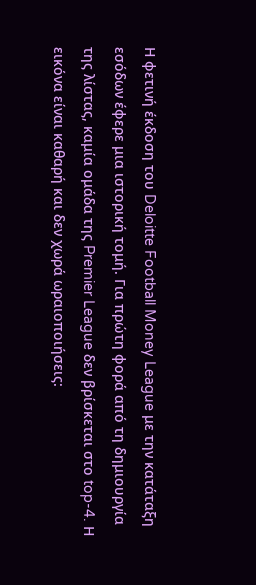Η φετινή έκδοση του Deloitte Football Money League με την κατάταξη εσόδων έφερε μια ιστορική τομή. Για πρώτη φορά από τη δημιουργία της λίστας, καμία ομάδα της Premier League δεν βρίσκεται στο top-4. Η εικόνα είναι καθαρή και δεν χωρά ωραιοποιήσεις: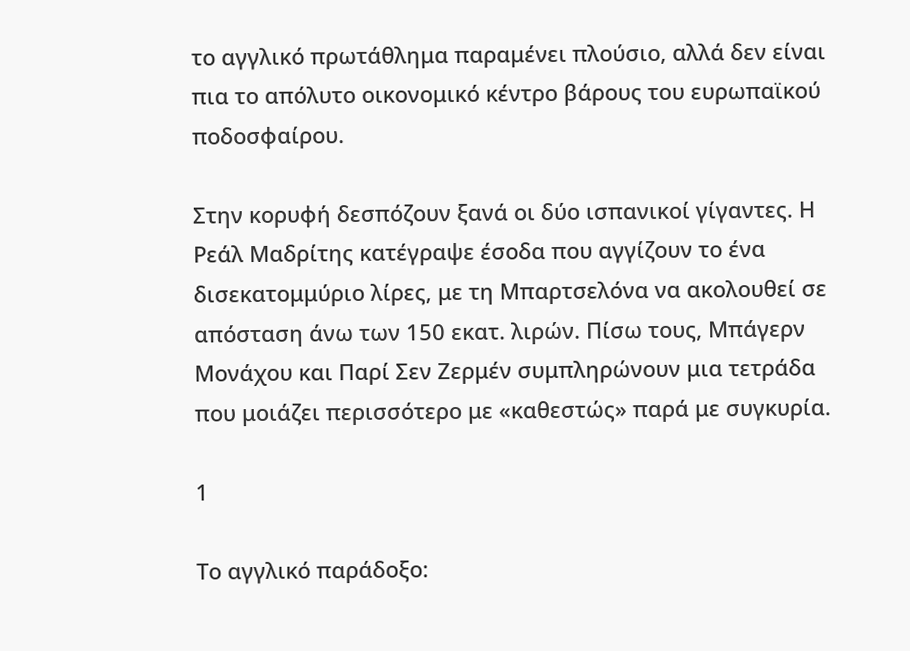το αγγλικό πρωτάθλημα παραμένει πλούσιο, αλλά δεν είναι πια το απόλυτο οικονομικό κέντρο βάρους του ευρωπαϊκού ποδοσφαίρου.

Στην κορυφή δεσπόζουν ξανά οι δύο ισπανικοί γίγαντες. Η Ρεάλ Μαδρίτης κατέγραψε έσοδα που αγγίζουν το ένα δισεκατομμύριο λίρες, με τη Μπαρτσελόνα να ακολουθεί σε απόσταση άνω των 150 εκατ. λιρών. Πίσω τους, Μπάγερν Μονάχου και Παρί Σεν Ζερμέν συμπληρώνουν μια τετράδα που μοιάζει περισσότερο με «καθεστώς» παρά με συγκυρία.

1

Το αγγλικό παράδοξο: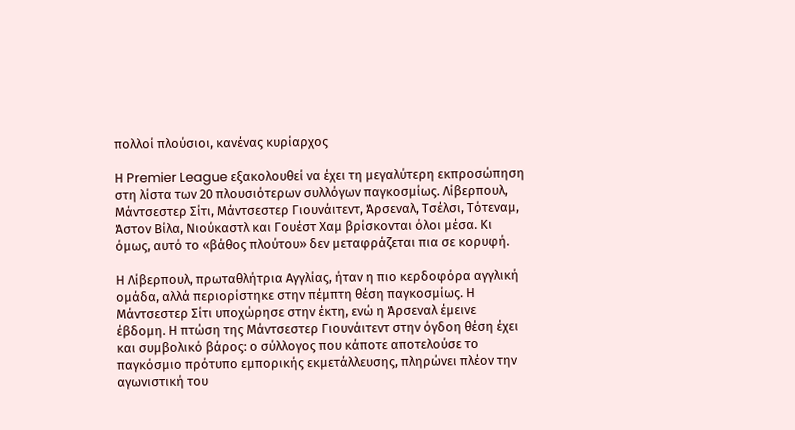πολλοί πλούσιοι, κανένας κυρίαρχος

Η Premier League εξακολουθεί να έχει τη μεγαλύτερη εκπροσώπηση στη λίστα των 20 πλουσιότερων συλλόγων παγκοσμίως. Λίβερπουλ, Μάντσεστερ Σίτι, Μάντσεστερ Γιουνάιτεντ, Άρσεναλ, Τσέλσι, Τότεναμ, Άστον Βίλα, Νιούκαστλ και Γουέστ Χαμ βρίσκονται όλοι μέσα. Κι όμως, αυτό το «βάθος πλούτου» δεν μεταφράζεται πια σε κορυφή.

Η Λίβερπουλ, πρωταθλήτρια Αγγλίας, ήταν η πιο κερδοφόρα αγγλική ομάδα, αλλά περιορίστηκε στην πέμπτη θέση παγκοσμίως. Η Μάντσεστερ Σίτι υποχώρησε στην έκτη, ενώ η Άρσεναλ έμεινε έβδομη. Η πτώση της Μάντσεστερ Γιουνάιτεντ στην όγδοη θέση έχει και συμβολικό βάρος: ο σύλλογος που κάποτε αποτελούσε το παγκόσμιο πρότυπο εμπορικής εκμετάλλευσης, πληρώνει πλέον την αγωνιστική του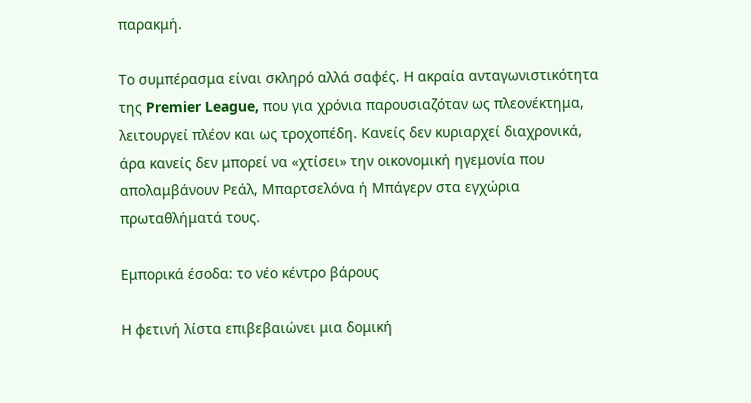παρακμή.

Το συμπέρασμα είναι σκληρό αλλά σαφές. Η ακραία ανταγωνιστικότητα της Premier League, που για χρόνια παρουσιαζόταν ως πλεονέκτημα, λειτουργεί πλέον και ως τροχοπέδη. Κανείς δεν κυριαρχεί διαχρονικά, άρα κανείς δεν μπορεί να «χτίσει» την οικονομική ηγεμονία που απολαμβάνουν Ρεάλ, Μπαρτσελόνα ή Μπάγερν στα εγχώρια πρωταθλήματά τους.

Εμπορικά έσοδα: το νέο κέντρο βάρους

Η φετινή λίστα επιβεβαιώνει μια δομική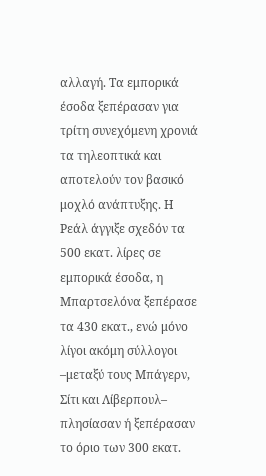αλλαγή. Τα εμπορικά έσοδα ξεπέρασαν για τρίτη συνεχόμενη χρονιά τα τηλεοπτικά και αποτελούν τον βασικό μοχλό ανάπτυξης. Η Ρεάλ άγγιξε σχεδόν τα 500 εκατ. λίρες σε εμπορικά έσοδα, η Μπαρτσελόνα ξεπέρασε τα 430 εκατ., ενώ μόνο λίγοι ακόμη σύλλογοι –μεταξύ τους Μπάγερν, Σίτι και Λίβερπουλ– πλησίασαν ή ξεπέρασαν το όριο των 300 εκατ.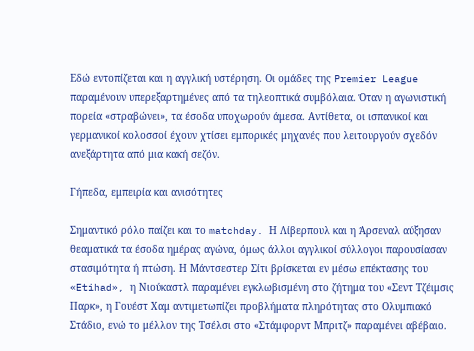Εδώ εντοπίζεται και η αγγλική υστέρηση. Οι ομάδες της Premier League παραμένουν υπερεξαρτημένες από τα τηλεοπτικά συμβόλαια. Όταν η αγωνιστική πορεία «στραβώνει», τα έσοδα υποχωρούν άμεσα. Αντίθετα, οι ισπανικοί και γερμανικοί κολοσσοί έχουν χτίσει εμπορικές μηχανές που λειτουργούν σχεδόν ανεξάρτητα από μια κακή σεζόν.

Γήπεδα, εμπειρία και ανισότητες

Σημαντικό ρόλο παίζει και το matchday. Η Λίβερπουλ και η Άρσεναλ αύξησαν θεαματικά τα έσοδα ημέρας αγώνα, όμως άλλοι αγγλικοί σύλλογοι παρουσίασαν στασιμότητα ή πτώση. Η Μάντσεστερ Σίτι βρίσκεται εν μέσω επέκτασης του «Etihad», η Νιούκαστλ παραμένει εγκλωβισμένη στο ζήτημα του «Σεντ Τζέιμσις Παρκ», η Γουέστ Χαμ αντιμετωπίζει προβλήματα πληρότητας στο Ολυμπιακό Στάδιο, ενώ το μέλλον της Τσέλσι στο «Στάμφορντ Μπριτζ» παραμένει αβέβαιο.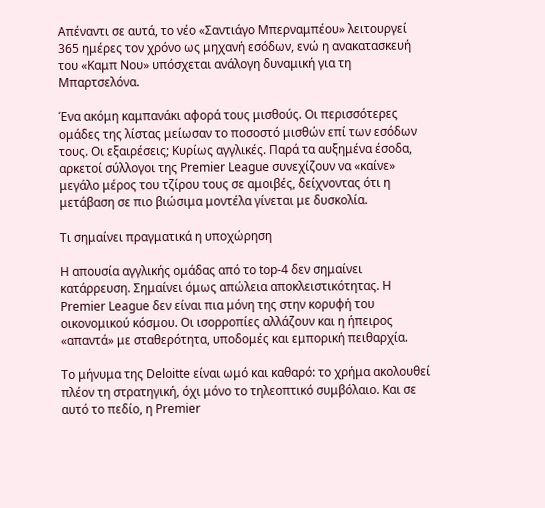Απέναντι σε αυτά, το νέο «Σαντιάγο Μπερναμπέου» λειτουργεί 365 ημέρες τον χρόνο ως μηχανή εσόδων, ενώ η ανακατασκευή του «Καμπ Νου» υπόσχεται ανάλογη δυναμική για τη Μπαρτσελόνα.

Ένα ακόμη καμπανάκι αφορά τους μισθούς. Οι περισσότερες ομάδες της λίστας μείωσαν το ποσοστό μισθών επί των εσόδων τους. Οι εξαιρέσεις; Κυρίως αγγλικές. Παρά τα αυξημένα έσοδα, αρκετοί σύλλογοι της Premier League συνεχίζουν να «καίνε» μεγάλο μέρος του τζίρου τους σε αμοιβές, δείχνοντας ότι η μετάβαση σε πιο βιώσιμα μοντέλα γίνεται με δυσκολία.

Τι σημαίνει πραγματικά η υποχώρηση

Η απουσία αγγλικής ομάδας από το top-4 δεν σημαίνει κατάρρευση. Σημαίνει όμως απώλεια αποκλειστικότητας. Η Premier League δεν είναι πια μόνη της στην κορυφή του οικονομικού κόσμου. Οι ισορροπίες αλλάζουν και η ήπειρος «απαντά» με σταθερότητα, υποδομές και εμπορική πειθαρχία.

Το μήνυμα της Deloitte είναι ωμό και καθαρό: το χρήμα ακολουθεί πλέον τη στρατηγική, όχι μόνο το τηλεοπτικό συμβόλαιο. Και σε αυτό το πεδίο, η Premier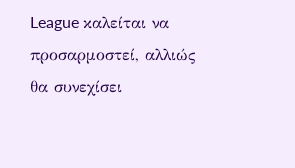League καλείται να προσαρμοστεί, αλλιώς θα συνεχίσει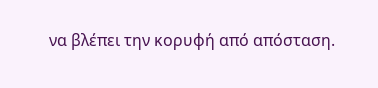να βλέπει την κορυφή από απόσταση.